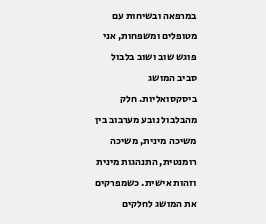במרפאה ובשיחות עם מטופלים ומשפחות, אני פוגש שוב ושוב בלבול סביב המושג ביסקסואליות. חלק מהבלבול נובע מערבוב בין משיכה מינית, משיכה רומנטית, התנהגות מינית וזהות אישית. כשמפרקים את המושג לחלקים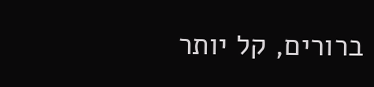ברורים, קל יותר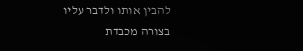להבין אותו ולדבר עליו בצורה מכבדת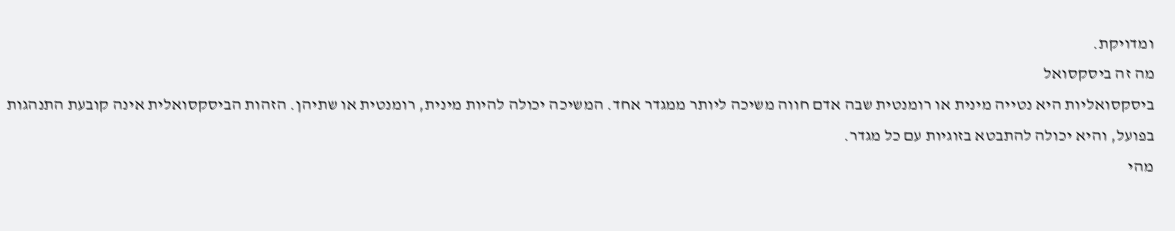ומדויקת.
מה זה ביסקסואל
ביסקסואליות היא נטייה מינית או רומנטית שבה אדם חווה משיכה ליותר ממגדר אחד. המשיכה יכולה להיות מינית, רומנטית או שתיהן. הזהות הביסקסואלית אינה קובעת התנהגות בפועל, והיא יכולה להתבטא בזוגיות עם כל מגדר.
מהי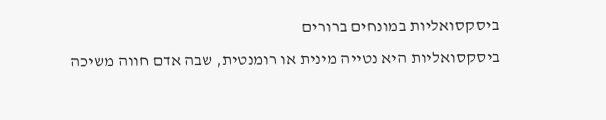ביסקסואליות במונחים ברורים
ביסקסואליות היא נטייה מינית או רומנטית, שבה אדם חווה משיכה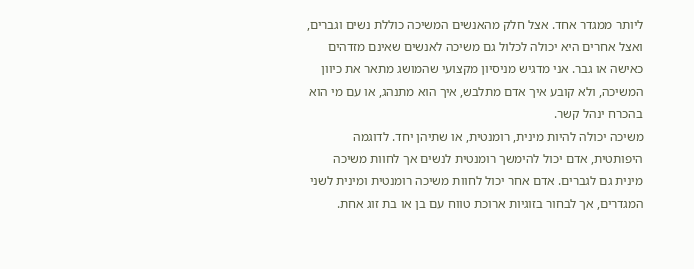ליותר ממגדר אחד. אצל חלק מהאנשים המשיכה כוללת נשים וגברים, ואצל אחרים היא יכולה לכלול גם משיכה לאנשים שאינם מזדהים כאישה או גבר. אני מדגיש מניסיון מקצועי שהמושג מתאר את כיוון המשיכה, ולא קובע איך אדם מתלבש, איך הוא מתנהג, או עם מי הוא בהכרח ינהל קשר.
משיכה יכולה להיות מינית, רומנטית, או שתיהן יחד. לדוגמה היפותטית, אדם יכול להימשך רומנטית לנשים אך לחוות משיכה מינית גם לגברים. אדם אחר יכול לחוות משיכה רומנטית ומינית לשני המגדרים, אך לבחור בזוגיות ארוכת טווח עם בן או בת זוג אחת.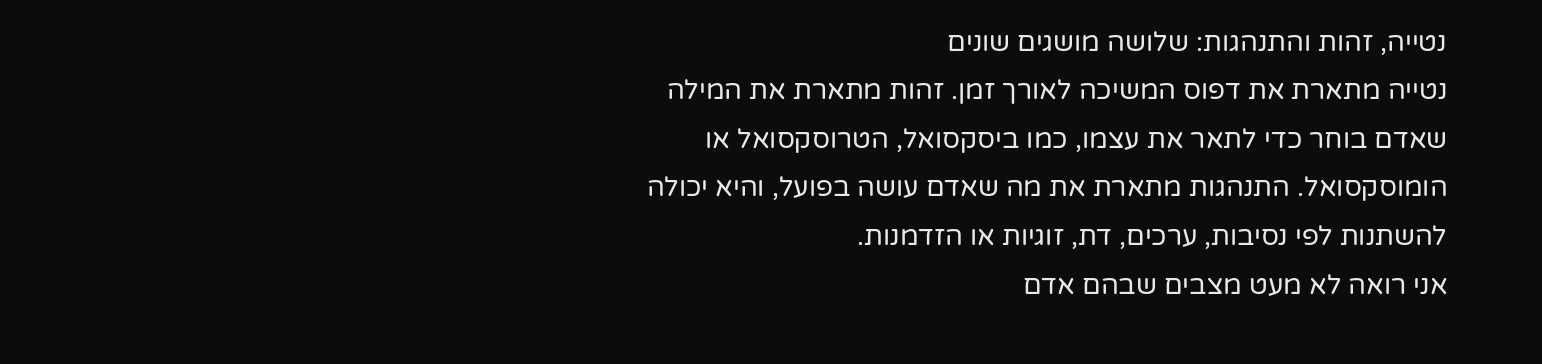נטייה, זהות והתנהגות: שלושה מושגים שונים
נטייה מתארת את דפוס המשיכה לאורך זמן. זהות מתארת את המילה שאדם בוחר כדי לתאר את עצמו, כמו ביסקסואל, הטרוסקסואל או הומוסקסואל. התנהגות מתארת את מה שאדם עושה בפועל, והיא יכולה להשתנות לפי נסיבות, ערכים, דת, זוגיות או הזדמנות.
אני רואה לא מעט מצבים שבהם אדם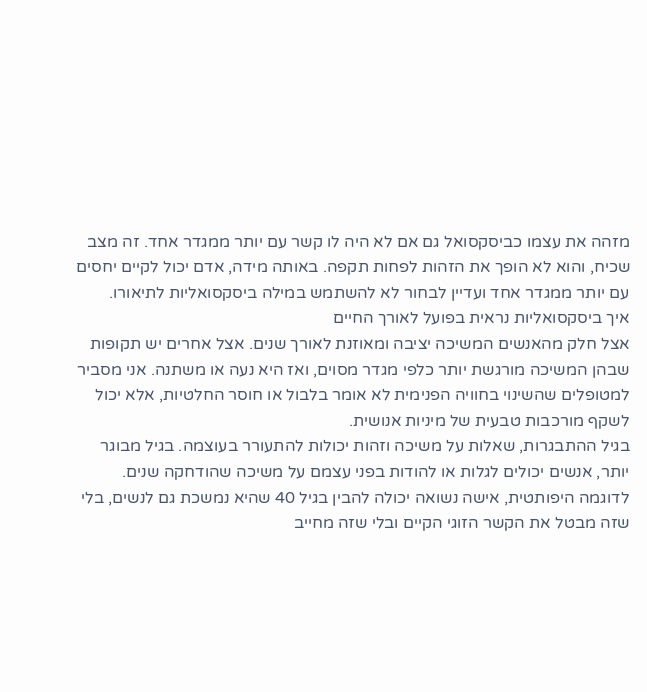מזהה את עצמו כביסקסואל גם אם לא היה לו קשר עם יותר ממגדר אחד. זה מצב שכיח, והוא לא הופך את הזהות לפחות תקפה. באותה מידה, אדם יכול לקיים יחסים עם יותר ממגדר אחד ועדיין לבחור לא להשתמש במילה ביסקסואליות לתיאורו.
איך ביסקסואליות נראית בפועל לאורך החיים
אצל חלק מהאנשים המשיכה יציבה ומאוזנת לאורך שנים. אצל אחרים יש תקופות שבהן המשיכה מורגשת יותר כלפי מגדר מסוים, ואז היא נעה או משתנה. אני מסביר למטופלים שהשינוי בחוויה הפנימית לא אומר בלבול או חוסר החלטיות, אלא יכול לשקף מורכבות טבעית של מיניות אנושית.
בגיל ההתבגרות, שאלות על משיכה וזהות יכולות להתעורר בעוצמה. בגיל מבוגר יותר, אנשים יכולים לגלות או להודות בפני עצמם על משיכה שהודחקה שנים. לדוגמה היפותטית, אישה נשואה יכולה להבין בגיל 40 שהיא נמשכת גם לנשים, בלי שזה מבטל את הקשר הזוגי הקיים ובלי שזה מחייב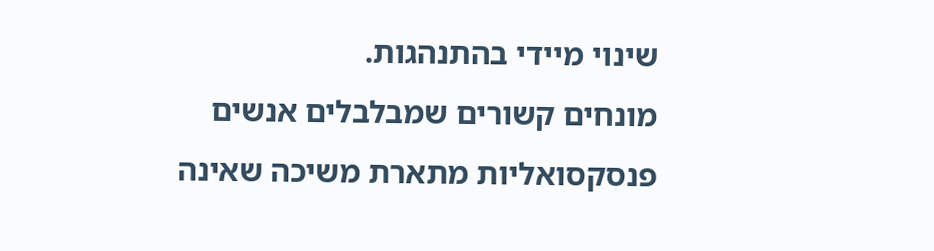שינוי מיידי בהתנהגות.
מונחים קשורים שמבלבלים אנשים
פנסקסואליות מתארת משיכה שאינה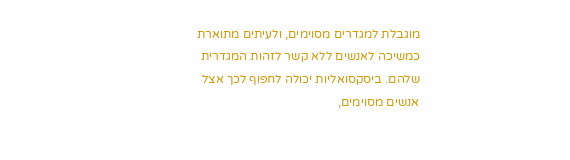מוגבלת למגדרים מסוימים, ולעיתים מתוארת כמשיכה לאנשים ללא קשר לזהות המגדרית שלהם. ביסקסואליות יכולה לחפוף לכך אצל אנשים מסוימים,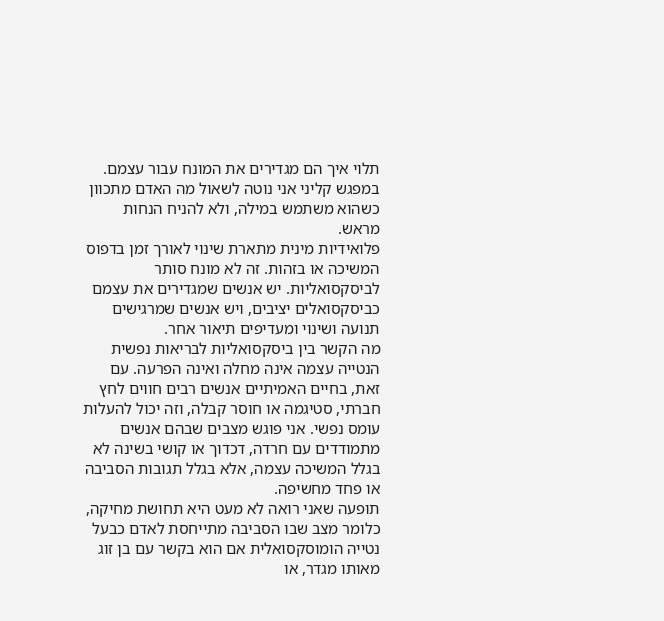תלוי איך הם מגדירים את המונח עבור עצמם. במפגש קליני אני נוטה לשאול מה האדם מתכוון כשהוא משתמש במילה, ולא להניח הנחות מראש.
פלואידיות מינית מתארת שינוי לאורך זמן בדפוס המשיכה או בזהות. זה לא מונח סותר לביסקסואליות. יש אנשים שמגדירים את עצמם כביסקסואלים יציבים, ויש אנשים שמרגישים תנועה ושינוי ומעדיפים תיאור אחר.
מה הקשר בין ביסקסואליות לבריאות נפשית
הנטייה עצמה אינה מחלה ואינה הפרעה. עם זאת, בחיים האמיתיים אנשים רבים חווים לחץ חברתי, סטיגמה או חוסר קבלה, וזה יכול להעלות עומס נפשי. אני פוגש מצבים שבהם אנשים מתמודדים עם חרדה, דכדוך או קושי בשינה לא בגלל המשיכה עצמה, אלא בגלל תגובות הסביבה או פחד מחשיפה.
תופעה שאני רואה לא מעט היא תחושת מחיקה, כלומר מצב שבו הסביבה מתייחסת לאדם כבעל נטייה הומוסקסואלית אם הוא בקשר עם בן זוג מאותו מגדר, או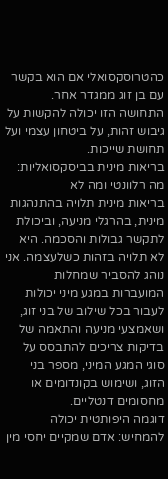כהטרוסקסואלי אם הוא בקשר עם בן זוג ממגדר אחר. התחושה הזו יכולה להקשות על גיבוש זהות, על ביטחון עצמי ועל תחושת שייכות.
בריאות מינית בביסקסואליות: מה רלוונטי ומה לא
בריאות מינית תלויה בהתנהגות מינית, בהרגלי מניעה, וביכולת לתקשר גבולות והסכמה. היא לא תלויה בזהות כשלעצמה. אני נוהג להסביר שמחלות המועברות במגע מיני יכולות לעבור בכל שילוב של בני זוג, ושאמצעי מניעה והתאמה של בדיקות צריכים להתבסס על סוגי המגע המיני, מספר בני הזוג, ושימוש בקונדומים או מחסומים דנטליים.
דוגמה היפותטית יכולה להמחיש: אדם שמקיים יחסי מין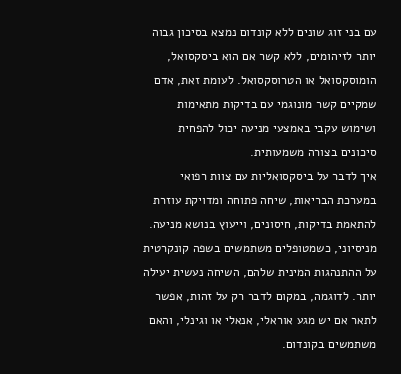עם בני זוג שונים ללא קונדום נמצא בסיכון גבוה יותר לזיהומים, ללא קשר אם הוא ביסקסואל, הומוסקסואל או הטרוסקסואל. לעומת זאת, אדם שמקיים קשר מונוגמי עם בדיקות מתאימות ושימוש עקבי באמצעי מניעה יכול להפחית סיכונים בצורה משמעותית.
איך לדבר על ביסקסואליות עם צוות רפואי
במערכת הבריאות, שיחה פתוחה ומדויקת עוזרת להתאמת בדיקות, חיסונים, וייעוץ בנושא מניעה. מניסיוני, כשמטופלים משתמשים בשפה קונקרטית על ההתנהגות המינית שלהם, השיחה נעשית יעילה יותר. לדוגמה, במקום לדבר רק על זהות, אפשר לתאר אם יש מגע אוראלי, אנאלי או וגינלי, והאם משתמשים בקונדום.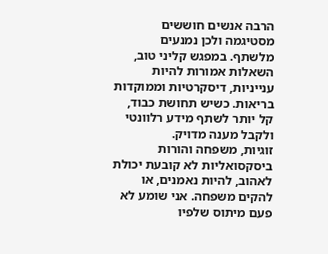הרבה אנשים חוששים מסטיגמה ולכן נמנעים מלשתף. במפגש קליני טוב, השאלות אמורות להיות ענייניות, דיסקרטיות וממוקדות בריאות. כשיש תחושת כבוד, קל יותר לשתף מידע רלוונטי ולקבל מענה מדויק.
זוגיות, משפחה והורות
ביסקסואליות לא קובעת יכולת לאהוב, להיות נאמנים, או להקים משפחה. אני שומע לא פעם מיתוס שלפיו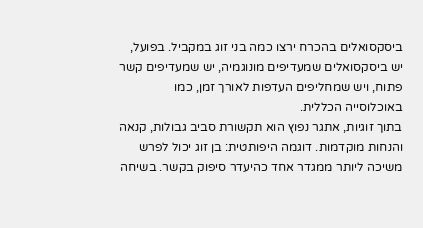ביסקסואלים בהכרח ירצו כמה בני זוג במקביל. בפועל, יש ביסקסואלים שמעדיפים מונוגמיה, יש שמעדיפים קשר פתוח, ויש שמחליפים העדפות לאורך זמן, כמו באוכלוסייה הכללית.
בתוך זוגיות, אתגר נפוץ הוא תקשורת סביב גבולות, קנאה והנחות מוקדמות. דוגמה היפותטית: בן זוג יכול לפרש משיכה ליותר ממגדר אחד כהיעדר סיפוק בקשר. בשיחה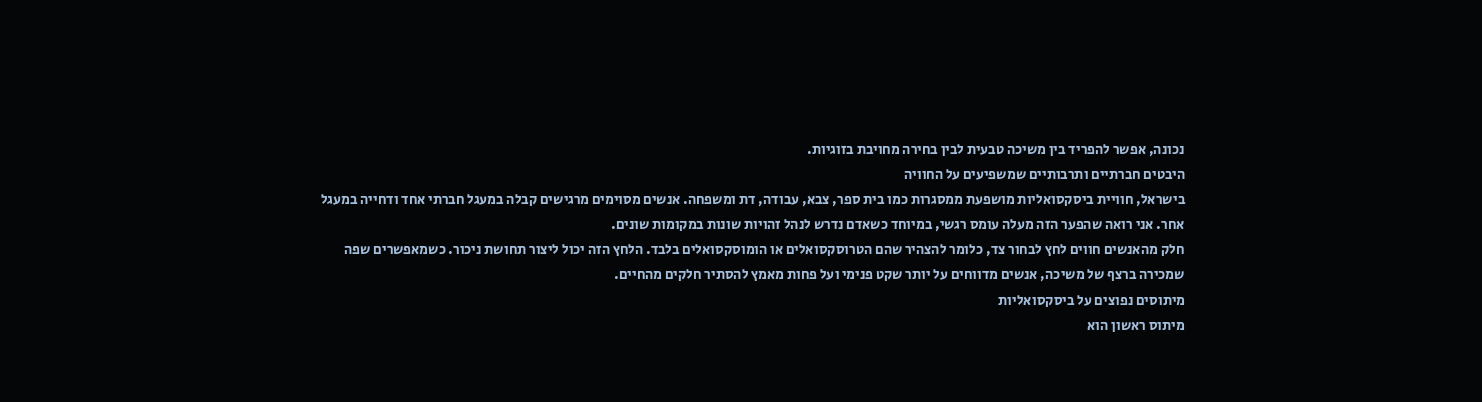נכונה, אפשר להפריד בין משיכה טבעית לבין בחירה מחויבת בזוגיות.
היבטים חברתיים ותרבותיים שמשפיעים על החוויה
בישראל, חוויית ביסקסואליות מושפעת ממסגרות כמו בית ספר, צבא, עבודה, דת ומשפחה. אנשים מסוימים מרגישים קבלה במעגל חברתי אחד ודחייה במעגל אחר. אני רואה שהפער הזה מעלה עומס רגשי, במיוחד כשאדם נדרש לנהל זהויות שונות במקומות שונים.
חלק מהאנשים חווים לחץ לבחור צד, כלומר להצהיר שהם הטרוסקסואלים או הומוסקסואלים בלבד. הלחץ הזה יכול ליצור תחושת ניכור. כשמאפשרים שפה שמכירה ברצף של משיכה, אנשים מדווחים על יותר שקט פנימי ועל פחות מאמץ להסתיר חלקים מהחיים.
מיתוסים נפוצים על ביסקסואליות
מיתוס ראשון הוא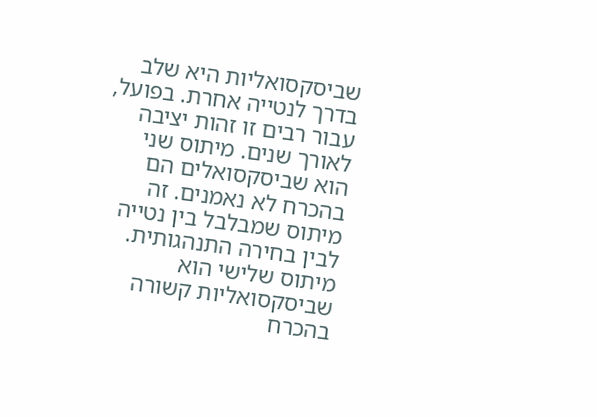שביסקסואליות היא שלב בדרך לנטייה אחרת. בפועל, עבור רבים זו זהות יציבה לאורך שנים. מיתוס שני הוא שביסקסואלים הם בהכרח לא נאמנים. זה מיתוס שמבלבל בין נטייה לבין בחירה התנהגותית.
מיתוס שלישי הוא שביסקסואליות קשורה בהכרח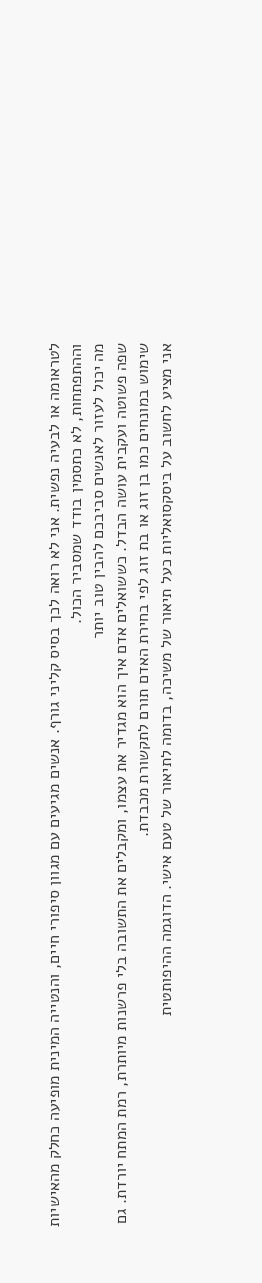לטראומה או לבעיה נפשית. אני לא רואה לכך בסיס קליני גורף. אנשים מגיעים עם מגוון סיפורי חיים, והנטייה המינית מופיעה כחלק מהאישיות וההתפתחות, לא כתסמין בודד שמסביר הכול.
מה יכול לעזור לאנשים סביבכם להבין טוב יותר
שפה פשוטה ועקבית עושה הבדל. כששואלים אדם איך הוא מגדיר את עצמו, ומקבלים את התשובה בלי פרשנות מיותרת, רמת המתח יורדת. גם שימוש במונחים כמו בן זוג או בת זוג לפי בחירת האדם תורם לתקשורת מכבדת.
אני מציע לחשוב על ביסקסואליות כעל תיאור של משיכה, בדומה לתיאור של טעם אישי. הדוגמה ההיפותטית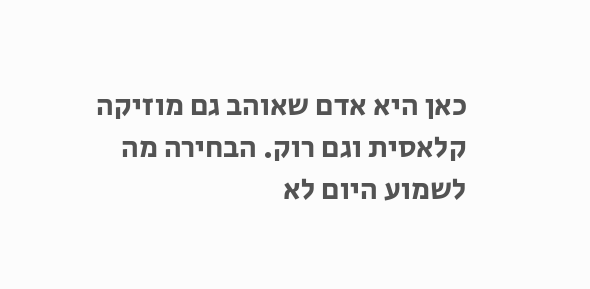כאן היא אדם שאוהב גם מוזיקה קלאסית וגם רוק. הבחירה מה לשמוע היום לא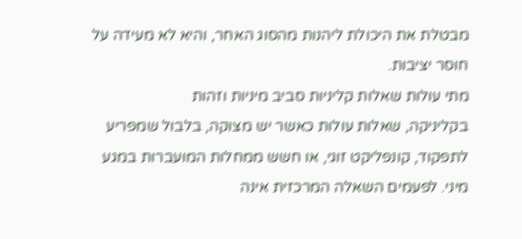מבטלת את היכולת ליהנות מהסוג האחר, והיא לא מעידה על חוסר יציבות.
מתי עולות שאלות קליניות סביב מיניות וזהות
בקליניקה, שאלות עולות כאשר יש מצוקה, בלבול שמפריע לתפקוד, קונפליקט זוגי, או חשש ממחלות המועברות במגע מיני. לפעמים השאלה המרכזית אינה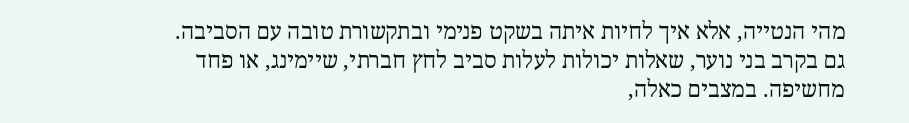מהי הנטייה, אלא איך לחיות איתה בשקט פנימי ובתקשורת טובה עם הסביבה.
גם בקרב בני נוער, שאלות יכולות לעלות סביב לחץ חברתי, שיימינג, או פחד מחשיפה. במצבים כאלה,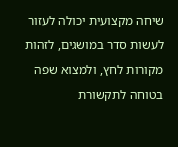שיחה מקצועית יכולה לעזור לעשות סדר במושגים, לזהות מקורות לחץ, ולמצוא שפה בטוחה לתקשורת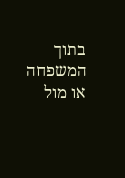בתוך המשפחה או מול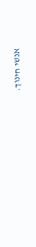אנשי חינוך.